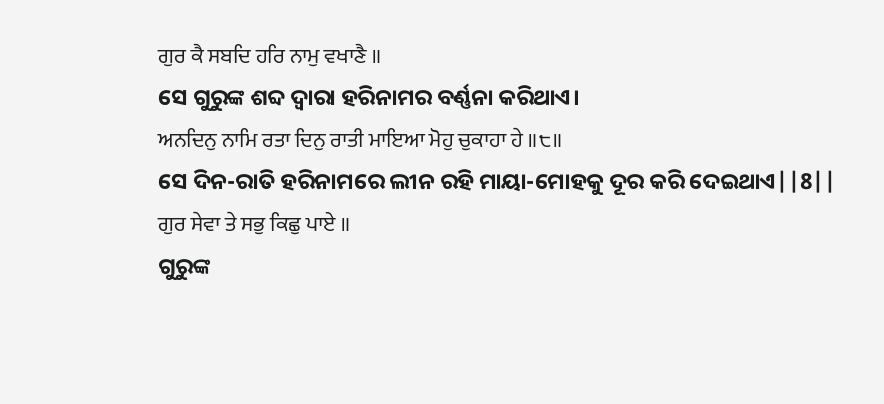ਗੁਰ ਕੈ ਸਬਦਿ ਹਰਿ ਨਾਮੁ ਵਖਾਣੈ ॥
ସେ ଗୁରୁଙ୍କ ଶବ୍ଦ ଦ୍ଵାରା ହରିନାମର ବର୍ଣ୍ଣନା କରିଥାଏ।
ਅਨਦਿਨੁ ਨਾਮਿ ਰਤਾ ਦਿਨੁ ਰਾਤੀ ਮਾਇਆ ਮੋਹੁ ਚੁਕਾਹਾ ਹੇ ॥੮॥
ସେ ଦିନ-ରାତି ହରିନାମରେ ଲୀନ ରହି ମାୟା-ମୋହକୁ ଦୂର କରି ଦେଇଥାଏ||8||
ਗੁਰ ਸੇਵਾ ਤੇ ਸਭੁ ਕਿਛੁ ਪਾਏ ॥
ଗୁରୁଙ୍କ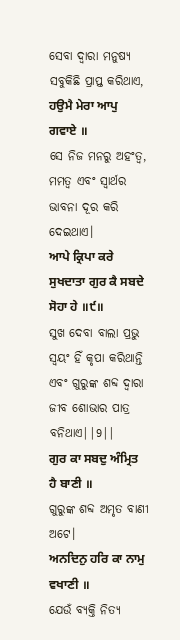ସେବା ଦ୍ଵାରା ମନୁଷ୍ୟ ସବୁକିଛି ପ୍ରାପ୍ତ କରିଥାଏ,
ਹਉਮੈ ਮੇਰਾ ਆਪੁ ਗਵਾਏ ॥
ସେ ନିଜ ମନରୁ ଅହଂତ୍ଵ, ମମତ୍ଵ ଏବଂ ସ୍ଵାର୍ଥର ଭାବନା ଦୂର କରି ଦେଇଥାଏ।
ਆਪੇ ਕ੍ਰਿਪਾ ਕਰੇ ਸੁਖਦਾਤਾ ਗੁਰ ਕੈ ਸਬਦੇ ਸੋਹਾ ਹੇ ॥੯॥
ସୁଖ ଦେବା ବାଲା ପ୍ରଭୁ ସ୍ଵୟଂ ହିଁ କୃପା କରିଥାନ୍ତି ଏବଂ ଗୁରୁଙ୍କ ଶବ୍ଦ ଦ୍ଵାରା ଜୀବ ଶୋଭାର ପାତ୍ର ବନିଥାଏ||9||
ਗੁਰ ਕਾ ਸਬਦੁ ਅੰਮ੍ਰਿਤ ਹੈ ਬਾਣੀ ॥
ଗୁରୁଙ୍କ ଶବ୍ଦ ଅମୃତ ବାଣୀ ଅଟେ।
ਅਨਦਿਨੁ ਹਰਿ ਕਾ ਨਾਮੁ ਵਖਾਣੀ ॥
ଯେଉଁ ବ୍ୟକ୍ତି ନିତ୍ୟ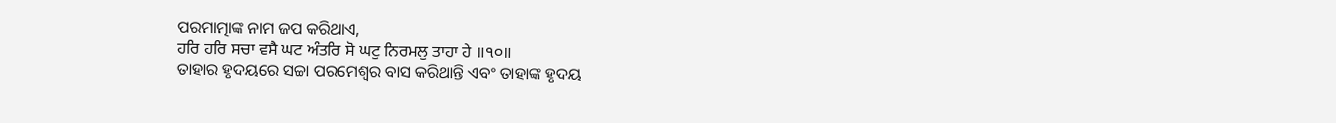ପରମାତ୍ମାଙ୍କ ନାମ ଜପ କରିଥାଏ,
ਹਰਿ ਹਰਿ ਸਚਾ ਵਸੈ ਘਟ ਅੰਤਰਿ ਸੋ ਘਟੁ ਨਿਰਮਲੁ ਤਾਹਾ ਹੇ ॥੧੦॥
ତାହାର ହୃଦୟରେ ସଚ୍ଚା ପରମେଶ୍ଵର ବାସ କରିଥାନ୍ତି ଏବଂ ତାହାଙ୍କ ହୃଦୟ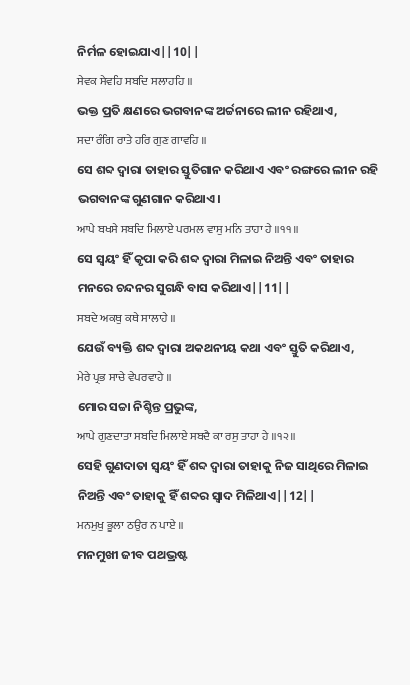ନିର୍ମଳ ହୋଇଯାଏ||10||
ਸੇਵਕ ਸੇਵਹਿ ਸਬਦਿ ਸਲਾਹਹਿ ॥
ଭକ୍ତ ପ୍ରତି କ୍ଷଣରେ ଭଗବାନଙ୍କ ଅର୍ଚ୍ଚନାରେ ଲୀନ ରହିଥାଏ,
ਸਦਾ ਰੰਗਿ ਰਾਤੇ ਹਰਿ ਗੁਣ ਗਾਵਹਿ ॥
ସେ ଶବ୍ଦ ଦ୍ଵାରା ତାହାର ସ୍ତୁତିଗାନ କରିଥାଏ ଏବଂ ରଙ୍ଗରେ ଲୀନ ରହି ଭଗବାନଙ୍କ ଗୁଣଗାନ କରିଥାଏ।
ਆਪੇ ਬਖਸੇ ਸਬਦਿ ਮਿਲਾਏ ਪਰਮਲ ਵਾਸੁ ਮਨਿ ਤਾਹਾ ਹੇ ॥੧੧॥
ସେ ସ୍ଵୟଂ ହିଁ କୃପା କରି ଶବ୍ଦ ଦ୍ଵାରା ମିଳାଇ ନିଅନ୍ତି ଏବଂ ତାହାର ମନରେ ଚନ୍ଦନର ସୁଗନ୍ଧି ବାସ କରିଥାଏ||11||
ਸਬਦੇ ਅਕਥੁ ਕਥੇ ਸਾਲਾਹੇ ॥
ଯେଉଁ ବ୍ୟକ୍ତି ଶବ୍ଦ ଦ୍ଵାରା ଅକଥନୀୟ କଥା ଏବଂ ସ୍ତୁତି କରିଥାଏ,
ਮੇਰੇ ਪ੍ਰਭ ਸਾਚੇ ਵੇਪਰਵਾਹੇ ॥
ମୋର ସଚ୍ଚା ନିଶ୍ଚିନ୍ତ ପ୍ରଭୁଙ୍କ,
ਆਪੇ ਗੁਣਦਾਤਾ ਸਬਦਿ ਮਿਲਾਏ ਸਬਦੈ ਕਾ ਰਸੁ ਤਾਹਾ ਹੇ ॥੧੨॥
ସେହି ଗୁଣଦାତା ସ୍ଵୟଂ ହିଁ ଶବ୍ଦ ଦ୍ଵାରା ତାହାକୁ ନିଜ ସାଥିରେ ମିଳାଇ ନିଅନ୍ତି ଏବଂ ତାହାକୁ ହିଁ ଶବ୍ଦର ସ୍ଵାଦ ମିଳିଥାଏ||12||
ਮਨਮੁਖੁ ਭੂਲਾ ਠਉਰ ਨ ਪਾਏ ॥
ମନମୁଖୀ ଜୀବ ପଥଭ୍ରଷ୍ଟ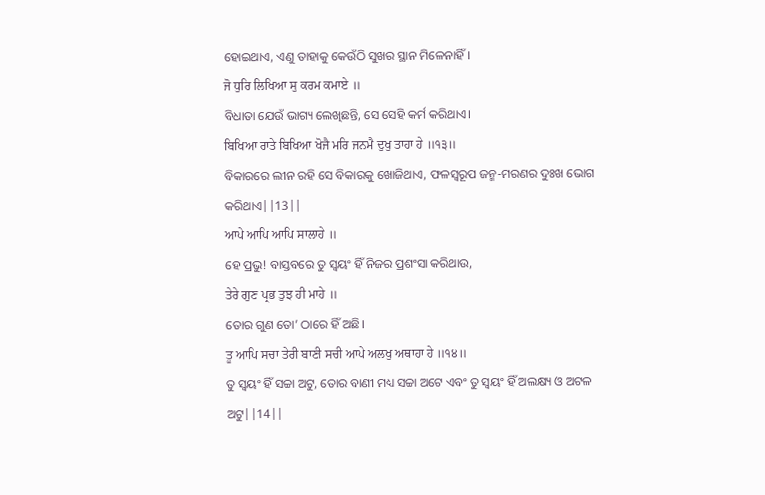ହୋଇଥାଏ, ଏଣୁ ତାହାକୁ କେଉଁଠି ସୁଖର ସ୍ଥାନ ମିଳେନାହିଁ।
ਜੋ ਧੁਰਿ ਲਿਖਿਆ ਸੁ ਕਰਮ ਕਮਾਏ ॥
ବିଧାତା ଯେଉଁ ଭାଗ୍ୟ ଲେଖିଛନ୍ତି, ସେ ସେହି କର୍ମ କରିଥାଏ।
ਬਿਖਿਆ ਰਾਤੇ ਬਿਖਿਆ ਖੋਜੈ ਮਰਿ ਜਨਮੈ ਦੁਖੁ ਤਾਹਾ ਹੇ ॥੧੩॥
ବିକାରରେ ଲୀନ ରହି ସେ ବିକାରକୁ ଖୋଜିଥାଏ, ଫଳସ୍ଵରୂପ ଜନ୍ମ-ମରଣର ଦୁଃଖ ଭୋଗ କରିଥାଏ||13||
ਆਪੇ ਆਪਿ ਆਪਿ ਸਾਲਾਹੇ ॥
ହେ ପ୍ରଭୁ! ବାସ୍ତବରେ ତୁ ସ୍ଵୟଂ ହିଁ ନିଜର ପ୍ରଶଂସା କରିଥାଉ,
ਤੇਰੇ ਗੁਣ ਪ੍ਰਭ ਤੁਝ ਹੀ ਮਾਹੇ ॥
ତୋର ଗୁଣ ତୋ’ ଠାରେ ହିଁ ଅଛି।
ਤੂ ਆਪਿ ਸਚਾ ਤੇਰੀ ਬਾਣੀ ਸਚੀ ਆਪੇ ਅਲਖੁ ਅਥਾਹਾ ਹੇ ॥੧੪॥
ତୁ ସ୍ଵୟଂ ହିଁ ସଚ୍ଚା ଅଟୁ, ତୋର ବାଣୀ ମଧ୍ୟ ସଚ୍ଚା ଅଟେ ଏବଂ ତୁ ସ୍ଵୟଂ ହିଁ ଅଲକ୍ଷ୍ୟ ଓ ଅଟଳ ଅଟୁ||14||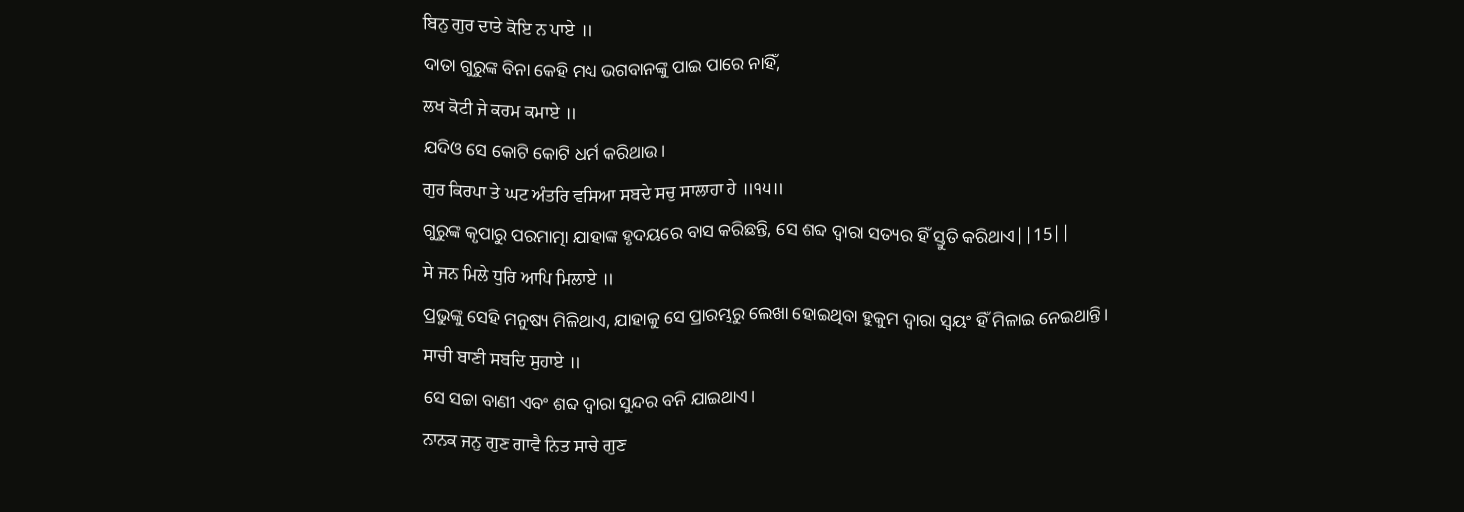ਬਿਨੁ ਗੁਰ ਦਾਤੇ ਕੋਇ ਨ ਪਾਏ ॥
ଦାତା ଗୁରୁଙ୍କ ବିନା କେହି ମଧ୍ୟ ଭଗବାନଙ୍କୁ ପାଇ ପାରେ ନାହିଁ,
ਲਖ ਕੋਟੀ ਜੇ ਕਰਮ ਕਮਾਏ ॥
ଯଦିଓ ସେ କୋଟି କୋଟି ଧର୍ମ କରିଥାଉ।
ਗੁਰ ਕਿਰਪਾ ਤੇ ਘਟ ਅੰਤਰਿ ਵਸਿਆ ਸਬਦੇ ਸਚੁ ਸਾਲਾਹਾ ਹੇ ॥੧੫॥
ଗୁରୁଙ୍କ କୃପାରୁ ପରମାତ୍ମା ଯାହାଙ୍କ ହୃଦୟରେ ବାସ କରିଛନ୍ତି, ସେ ଶବ୍ଦ ଦ୍ଵାରା ସତ୍ୟର ହିଁ ସ୍ତୁତି କରିଥାଏ||15||
ਸੇ ਜਨ ਮਿਲੇ ਧੁਰਿ ਆਪਿ ਮਿਲਾਏ ॥
ପ୍ରଭୁଙ୍କୁ ସେହି ମନୁଷ୍ୟ ମିଳିଥାଏ, ଯାହାକୁ ସେ ପ୍ରାରମ୍ଭରୁ ଲେଖା ହୋଇଥିବା ହୁକୁମ ଦ୍ଵାରା ସ୍ଵୟଂ ହିଁ ମିଳାଇ ନେଇଥାନ୍ତି।
ਸਾਚੀ ਬਾਣੀ ਸਬਦਿ ਸੁਹਾਏ ॥
ସେ ସଚ୍ଚା ବାଣୀ ଏବଂ ଶବ୍ଦ ଦ୍ଵାରା ସୁନ୍ଦର ବନି ଯାଇଥାଏ।
ਨਾਨਕ ਜਨੁ ਗੁਣ ਗਾਵੈ ਨਿਤ ਸਾਚੇ ਗੁਣ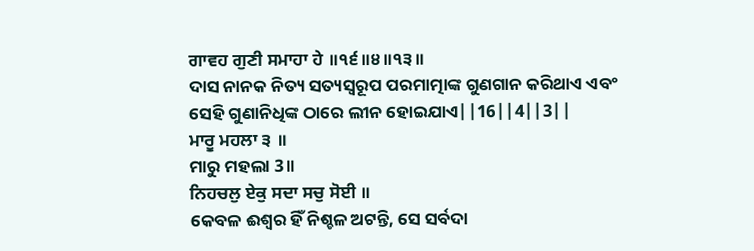ਗਾਵਹ ਗੁਣੀ ਸਮਾਹਾ ਹੇ ॥੧੬॥੪॥੧੩॥
ଦାସ ନାନକ ନିତ୍ୟ ସତ୍ୟସ୍ଵରୂପ ପରମାତ୍ମାଙ୍କ ଗୁଣଗାନ କରିଥାଏ ଏବଂ ସେହି ଗୁଣାନିଧିଙ୍କ ଠାରେ ଲୀନ ହୋଇଯାଏ||16||4||3||
ਮਾਰੂ ਮਹਲਾ ੩ ॥
ମାରୁ ମହଲା 3॥
ਨਿਹਚਲੁ ਏਕੁ ਸਦਾ ਸਚੁ ਸੋਈ ॥
କେବଳ ଈଶ୍ଵର ହିଁ ନିଶ୍ଚଳ ଅଟନ୍ତି, ସେ ସର୍ବଦା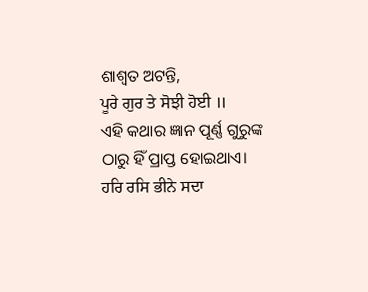ଶାଶ୍ଵତ ଅଟନ୍ତି,
ਪੂਰੇ ਗੁਰ ਤੇ ਸੋਝੀ ਹੋਈ ॥
ଏହି କଥାର ଜ୍ଞାନ ପୂର୍ଣ୍ଣ ଗୁରୁଙ୍କ ଠାରୁ ହିଁ ପ୍ରାପ୍ତ ହୋଇଥାଏ।
ਹਰਿ ਰਸਿ ਭੀਨੇ ਸਦਾ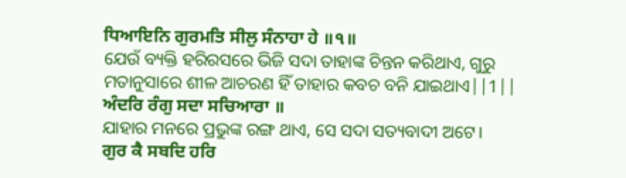ਧਿਆਇਨਿ ਗੁਰਮਤਿ ਸੀਲੁ ਸੰਨਾਹਾ ਹੇ ॥੧॥
ଯେଉଁ ବ୍ୟକ୍ତି ହରିରସରେ ଭିଜି ସଦା ତାହାଙ୍କ ଚିନ୍ତନ କରିଥାଏ, ଗୁରୁ ମତାନୁସାରେ ଶୀଳ ଆଚରଣ ହିଁ ତାହାର କବଚ ବନି ଯାଇଥାଏ||1||
ਅੰਦਰਿ ਰੰਗੁ ਸਦਾ ਸਚਿਆਰਾ ॥
ଯାହାର ମନରେ ପ୍ରଭୁଙ୍କ ରଙ୍ଗ ଥାଏ, ସେ ସଦା ସତ୍ୟବାଦୀ ଅଟେ।
ਗੁਰ ਕੈ ਸਬਦਿ ਹਰਿ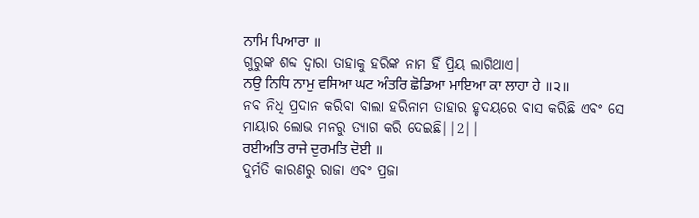ਨਾਮਿ ਪਿਆਰਾ ॥
ଗୁରୁଙ୍କ ଶବ୍ଦ ଦ୍ଵାରା ତାହାକୁ ହରିଙ୍କ ନାମ ହିଁ ପ୍ରିୟ ଲାଗିଥାଏ।
ਨਉ ਨਿਧਿ ਨਾਮੁ ਵਸਿਆ ਘਟ ਅੰਤਰਿ ਛੋਡਿਆ ਮਾਇਆ ਕਾ ਲਾਹਾ ਹੇ ॥੨॥
ନବ ନିଧି ପ୍ରଦାନ କରିବା ବାଲା ହରିନାମ ତାହାର ହୃଦୟରେ ବାସ କରିଛି ଏବଂ ସେ ମାୟାର ଲୋଭ ମନରୁ ତ୍ୟାଗ କରି ଦେଇଛି||2||
ਰਈਅਤਿ ਰਾਜੇ ਦੁਰਮਤਿ ਦੋਈ ॥
ଦୁର୍ମତି କାରଣରୁ ରାଜା ଏବଂ ପ୍ରଜା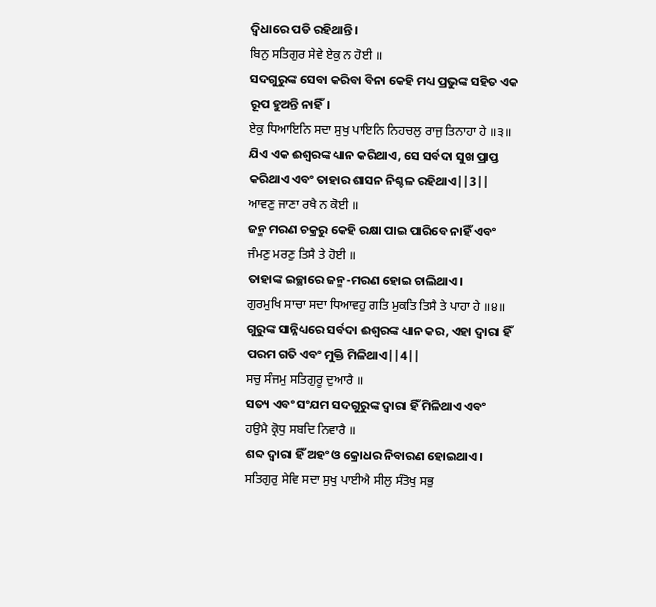ଦ୍ଵିଧାରେ ପଡି ରହିଥାନ୍ତି।
ਬਿਨੁ ਸਤਿਗੁਰ ਸੇਵੇ ਏਕੁ ਨ ਹੋਈ ॥
ସଦଗୁରୁଙ୍କ ସେବା କରିବା ବିନା କେହି ମଧ୍ୟ ପ୍ରଭୁଙ୍କ ସହିତ ଏକ ରୂପ ହୁଅନ୍ତି ନାହିଁ।
ਏਕੁ ਧਿਆਇਨਿ ਸਦਾ ਸੁਖੁ ਪਾਇਨਿ ਨਿਹਚਲੁ ਰਾਜੁ ਤਿਨਾਹਾ ਹੇ ॥੩॥
ଯିଏ ଏକ ଈଶ୍ଵରଙ୍କ ଧ୍ୟାନ କରିଥାଏ, ସେ ସର୍ବଦା ସୁଖ ପ୍ରାପ୍ତ କରିଥାଏ ଏବଂ ତାହାର ଶାସନ ନିଶ୍ଚଳ ରହିଥାଏ||3||
ਆਵਣੁ ਜਾਣਾ ਰਖੈ ਨ ਕੋਈ ॥
ଜନ୍ମ ମରଣ ଚକ୍ରରୁ କେହି ରକ୍ଷା ପାଇ ପାରିବେ ନାହିଁ ଏବଂ
ਜੰਮਣੁ ਮਰਣੁ ਤਿਸੈ ਤੇ ਹੋਈ ॥
ତାହାଙ୍କ ଇଚ୍ଛାରେ ଜନ୍ମ-ମରଣ ହୋଇ ଚାଲିଥାଏ।
ਗੁਰਮੁਖਿ ਸਾਚਾ ਸਦਾ ਧਿਆਵਹੁ ਗਤਿ ਮੁਕਤਿ ਤਿਸੈ ਤੇ ਪਾਹਾ ਹੇ ॥੪॥
ଗୁରୁଙ୍କ ସାନ୍ନିଧ୍ୟରେ ସର୍ବଦା ଈଶ୍ଵରଙ୍କ ଧ୍ୟାନ କର, ଏହା ଦ୍ଵାରା ହିଁ ପରମ ଗତି ଏବଂ ମୁକ୍ତି ମିଳିଥାଏ||4||
ਸਚੁ ਸੰਜਮੁ ਸਤਿਗੁਰੂ ਦੁਆਰੈ ॥
ସତ୍ୟ ଏବଂ ସଂଯମ ସଦଗୁରୁଙ୍କ ଦ୍ଵାରା ହିଁ ମିଳିଥାଏ ଏବଂ
ਹਉਮੈ ਕ੍ਰੋਧੁ ਸਬਦਿ ਨਿਵਾਰੈ ॥
ଶବ୍ଦ ଦ୍ଵାରା ହିଁ ଅହଂ ଓ କ୍ରୋଧର ନିବାରଣ ହୋଇଥାଏ।
ਸਤਿਗੁਰੁ ਸੇਵਿ ਸਦਾ ਸੁਖੁ ਪਾਈਐ ਸੀਲੁ ਸੰਤੋਖੁ ਸਭੁ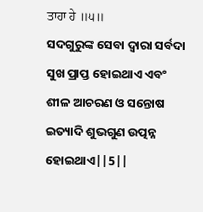ਤਾਹਾ ਹੇ ॥੫॥
ସଦଗୁରୁଙ୍କ ସେବା ଦ୍ଵାରା ସର୍ବଦା ସୁଖ ପ୍ରାପ୍ତ ହୋଇଥାଏ ଏବଂ ଶୀଳ ଆଚରଣ ଓ ସନ୍ତୋଷ ଇତ୍ୟାଦି ଶୁଭଗୁଣ ଉତ୍ପନ୍ନ ହୋଇଥାଏ||5||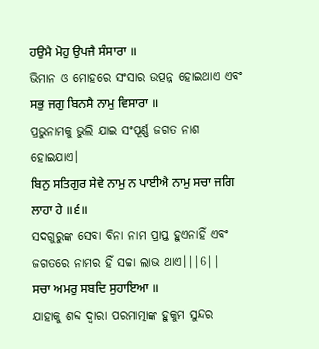ਹਉਮੈ ਮੋਹੁ ਉਪਜੈ ਸੰਸਾਰਾ ॥
ଭିମାନ ଓ ମୋହରେ ସଂସାର ଉତ୍ପନ୍ନ ହୋଇଥାଏ ଏବଂ
ਸਭੁ ਜਗੁ ਬਿਨਸੈ ਨਾਮੁ ਵਿਸਾਰਾ ॥
ପ୍ରଭୁନାମକୁ ଭୁଲି ଯାଇ ସଂପୂର୍ଣ୍ଣ ଜଗତ ନାଶ ହୋଇଯାଏ।
ਬਿਨੁ ਸਤਿਗੁਰ ਸੇਵੇ ਨਾਮੁ ਨ ਪਾਈਐ ਨਾਮੁ ਸਚਾ ਜਗਿ ਲਾਹਾ ਹੇ ॥੬॥
ସଦଗୁରୁଙ୍କ ସେବା ବିନା ନାମ ପ୍ରାପ୍ତ ହୁଏନାହିଁ ଏବଂ ଜଗତରେ ନାମର ହିଁ ସଚ୍ଚା ଲାଭ ଥାଏ।||6||
ਸਚਾ ਅਮਰੁ ਸਬਦਿ ਸੁਹਾਇਆ ॥
ଯାହାକୁ ଶବ୍ଦ ଦ୍ଵାରା ପରମାତ୍ମାଙ୍କ ହୁକୁମ ସୁନ୍ଦର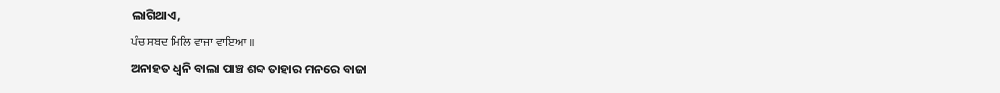ଲାଗିଥାଏ,
ਪੰਚ ਸਬਦ ਮਿਲਿ ਵਾਜਾ ਵਾਇਆ ॥
ଅନାହତ ଧ୍ୱନି ବାଲା ପାଞ୍ଚ ଶବ୍ଦ ତାହାର ମନରେ ବାଜା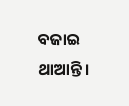ବଜାଇ ଥାଆନ୍ତି।